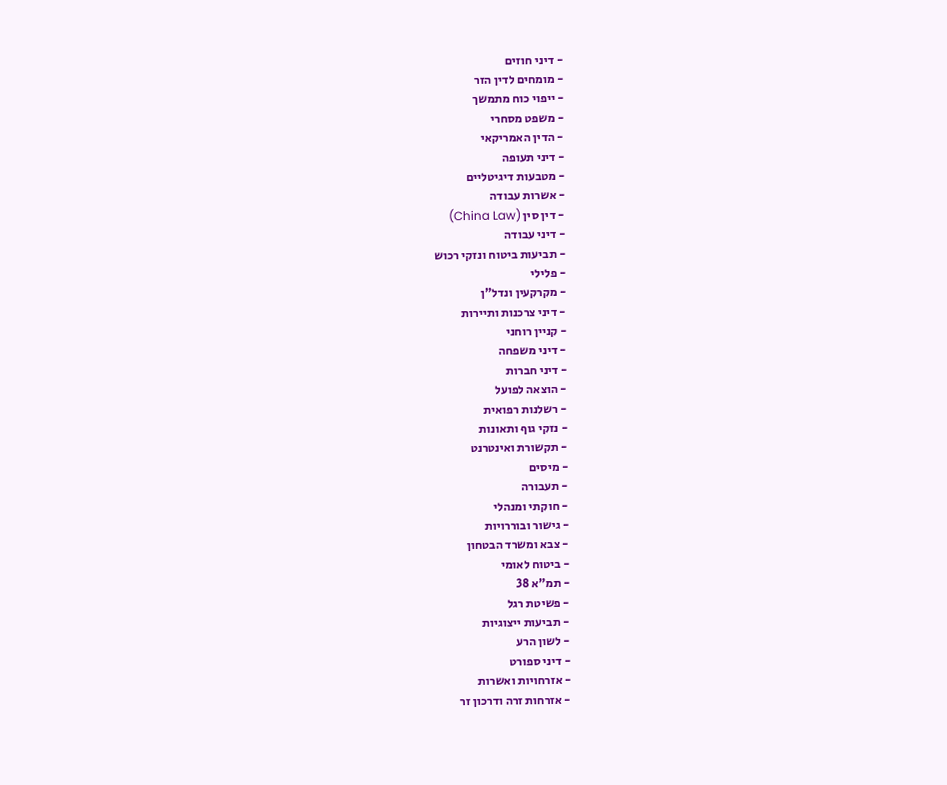- דיני חוזים
- מומחים לדין הזר
- ייפוי כוח מתמשך
- משפט מסחרי
- הדין האמריקאי
- דיני תעופה
- מטבעות דיגיטליים
- אשרות עבודה
- דין סין (China Law)
- דיני עבודה
- תביעות ביטוח ונזקי רכוש
- פלילי
- מקרקעין ונדל"ן
- דיני צרכנות ותיירות
- קניין רוחני
- דיני משפחה
- דיני חברות
- הוצאה לפועל
- רשלנות רפואית
- נזקי גוף ותאונות
- תקשורת ואינטרנט
- מיסים
- תעבורה
- חוקתי ומנהלי
- גישור ובוררויות
- צבא ומשרד הבטחון
- ביטוח לאומי
- תמ"א 38
- פשיטת רגל
- תביעות ייצוגיות
- לשון הרע
- דיני ספורט
- אזרחויות ואשרות
- אזרחות זרה ודרכון זר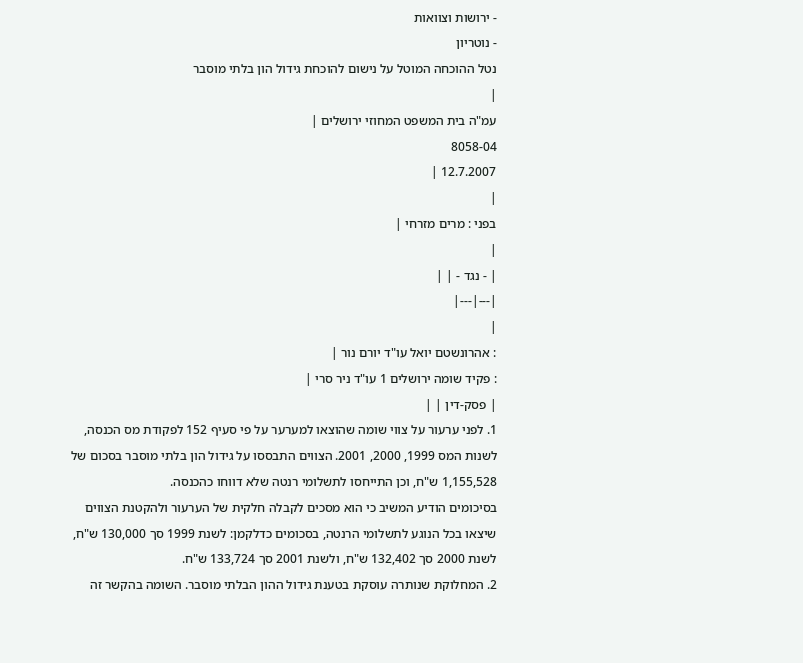- ירושות וצוואות
- נוטריון
נטל ההוכחה המוטל על נישום להוכחת גידול הון בלתי מוסבר
|
עמ"ה בית המשפט המחוזי ירושלים |
8058-04
12.7.2007 |
|
בפני : מרים מזרחי |
|
| - נגד - | |
|---|---|
|
: אהרונשטם יואל עו"ד יורם נור |
: פקיד שומה ירושלים 1 עו"ד ניר סרי |
| פסק-דין | |
1. לפני ערעור על צווי שומה שהוצאו למערער על פי סעיף 152 לפקודת מס הכנסה, לשנות המס 1999, 2000, 2001. הצווים התבססו על גידול הון בלתי מוסבר בסכום של 1,155,528 ש"ח, וכן התייחסו לתשלומי רנטה שלא דווחו כהכנסה.
בסיכומים הודיע המשיב כי הוא מסכים לקבלה חלקית של הערעור ולהקטנת הצווים שיצאו בכל הנוגע לתשלומי הרנטה, בסכומים כדלקמן: לשנת 1999 סך 130,000 ש"ח, לשנת 2000 סך 132,402 ש"ח, ולשנת 2001 סך 133,724 ש"ח.
2. המחלוקת שנותרה עוסקת בטענת גידול ההון הבלתי מוסבר. השומה בהקשר זה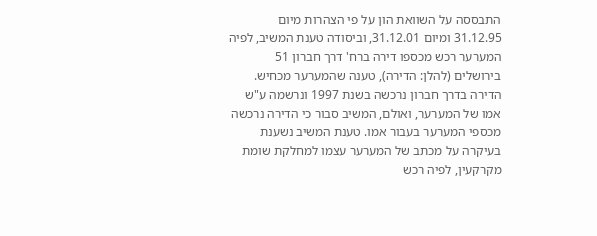התבססה על השוואת הון על פי הצהרות מיום 31.12.95 ומיום 31.12.01, וביסודה טענת המשיב, לפיה המערער רכש מכספו דירה ברח' דרך חברון 51 בירושלים (להלן: הדירה), טענה שהמערער מכחיש. הדירה בדרך חברון נרכשה בשנת 1997 ונרשמה ע"ש אמו של המערער, ואולם, המשיב סבור כי הדירה נרכשה מכספי המערער בעבור אמו. טענת המשיב נשענת בעיקרה על מכתב של המערער עצמו למחלקת שומת מקרקעין, לפיה רכש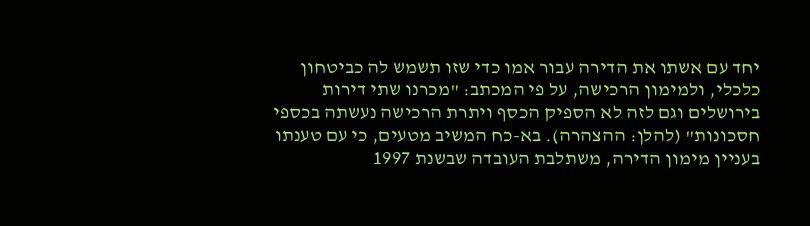יחד עם אשתו את הדירה עבור אמו כדי שזו תשמש לה כביטחון כלכלי, ולמימון הרכישה, על פי המכתב: "מכרנו שתי דירות בירושלים וגם לזה לא הספיק הכסף ויתרת הרכישה נעשתה בכספי חסכונות" (להלן: ההצהרה). בא-כח המשיב מטעים, כי עם טענתו בעניין מימון הדירה, משתלבת העובדה שבשנת 1997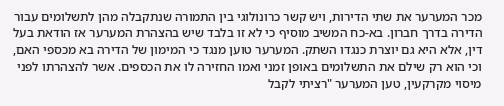מכר המערער את שתי הדירות, ויש קשר כרונולוגי בין התמורה שנתקבלה מהן לתשלומים עבור הדירה בדרך חברון. בא-כח המשיב מוסיף כי לא זו בלבד שיש בהצהרת המערער אז הודאת בעל דין, אלא היא גם יוצרת כנגדו השתק. המערער טוען מנגד כי המימון של הדירה בא מכספי האם, וכי הוא רק שילם את התשלומים באופן זמני ואמו החזירה לו את הכספים. אשר להצהרתו לפני מיסוי מקרקעין, טען המערער "רציתי לקבל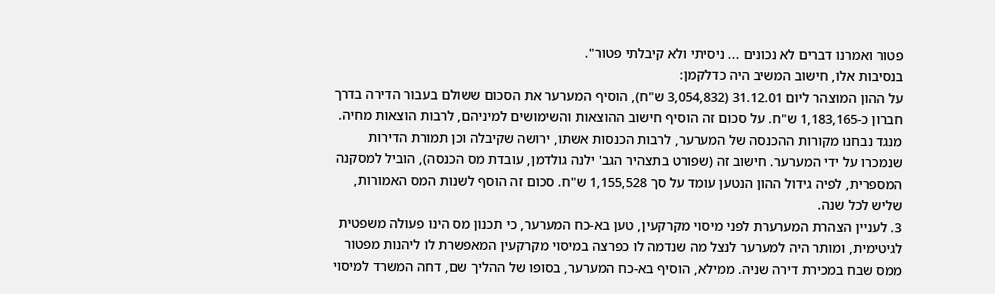פטור ואמרנו דברים לא נכונים ... ניסיתי ולא קיבלתי פטור".
בנסיבות אלו, חישוב המשיב היה כדלקמן:
על ההון המוצהר ליום 31.12.01 (3,054,832 ש"ח), הוסיף המערער את הסכום ששולם בעבור הדירה בדרך חברון כ-1,183,165 ש"ח. על סכום זה הוסיף חישוב ההוצאות והשימושים למיניהם, לרבות הוצאות מחיה. מנגד נבחנו מקורות ההכנסה של המערער, לרבות הכנסות אשתו, ירושה שקיבלה וכן תמורת הדירות שנמכרו על ידי המערער. חישוב זה (שפורט בתצהיר הגב' ילנה גולדמן, עובדת מס הכנסה), הוביל למסקנה המספרית, לפיה גידול ההון הנטען עומד על סך 1,155,528 ש"ח. סכום זה הוסף לשנות המס האמורות, שליש לכל שנה.
3. לעניין הצהרת המערערת לפני מיסוי מקרקעין, טען בא-כח המערער, כי תכנון מס הינו פעולה משפטית לגיטימית, ומותר היה למערער לנצל מה שנדמה לו כפרצה במיסוי מקרקעין המאפשרת לו ליהנות מפטור ממס שבח במכירת דירה שניה. ממילא, הוסיף בא-כח המערער, בסופו של ההליך שם, דחה המשרד למיסוי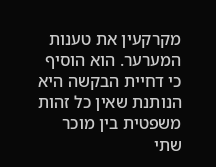מקרקעין את טענות המערער. הוא הוסיף כי דחיית הבקשה היא הנותנת שאין כל זהות משפטית בין מוכר שתי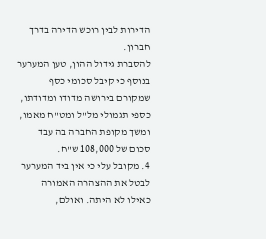הדירות לבין רוכש הדירה בדרך חברון.
להסברת גידול ההון, טען המערער בנוסף כי קיבל סכומי כסף שמקורם בירושה מדודו ומדודתו, כספי תגמולי מל"ל ומט"ח מאמו, ומשך מקופת החברה בה עבד סכום של 108,000 ש"ח.
4. מקובל עלי כי אין ביד המערער לבטל את ההצהרה האמורה כאילו לא היתה. ואולם,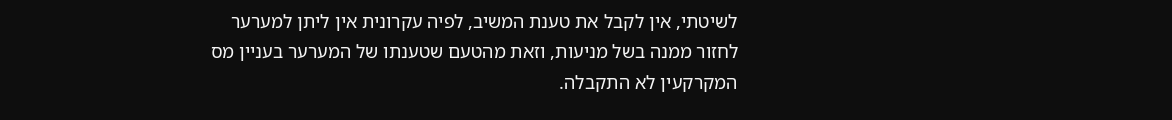לשיטתי, אין לקבל את טענת המשיב, לפיה עקרונית אין ליתן למערער לחזור ממנה בשל מניעות, וזאת מהטעם שטענתו של המערער בעניין מס המקרקעין לא התקבלה.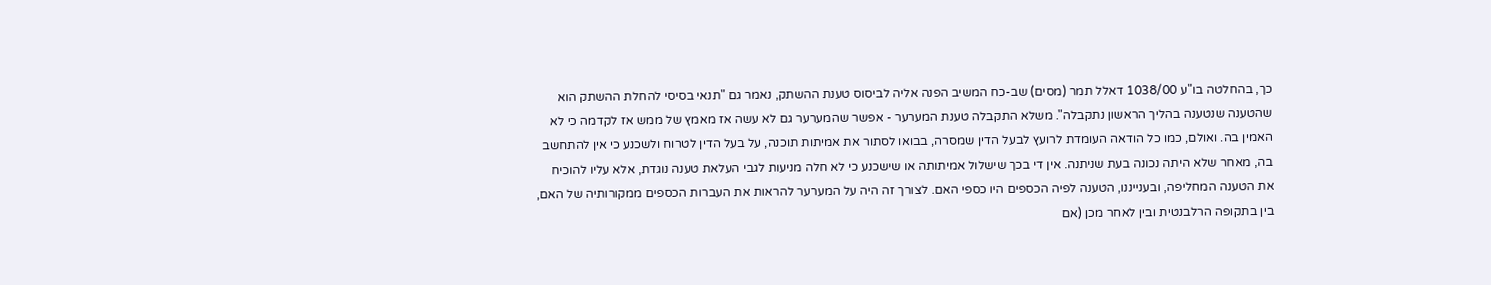כך, בהחלטה בו"ע 1038/00 דאלל תמר (מסים) שב-כח המשיב הפנה אליה לביסוס טענת ההשתק, נאמר גם "תנאי בסיסי להחלת ההשתק הוא שהטענה שנטענה בהליך הראשון נתקבלה". משלא התקבלה טענת המערער - אפשר שהמערער גם לא עשה אז מאמץ של ממש אז לקדמה כי לא האמין בה. ואולם, כמו כל הודאה העומדת לרועץ לבעל הדין שמסרה, בבואו לסתור את אמיתות תוכנה, על בעל הדין לטרוח ולשכנע כי אין להתחשב בה, מאחר שלא היתה נכונה בעת שניתנה. אין די בכך שישלול אמיתותה או שישכנע כי לא חלה מניעות לגבי העלאת טענה נוגדת, אלא עליו להוכיח את הטענה המחליפה, ובענייננו, הטענה לפיה הכספים היו כספי האם. לצורך זה היה על המערער להראות את העברות הכספים ממקורותיה של האם, בין בתקופה הרלבנטית ובין לאחר מכן (אם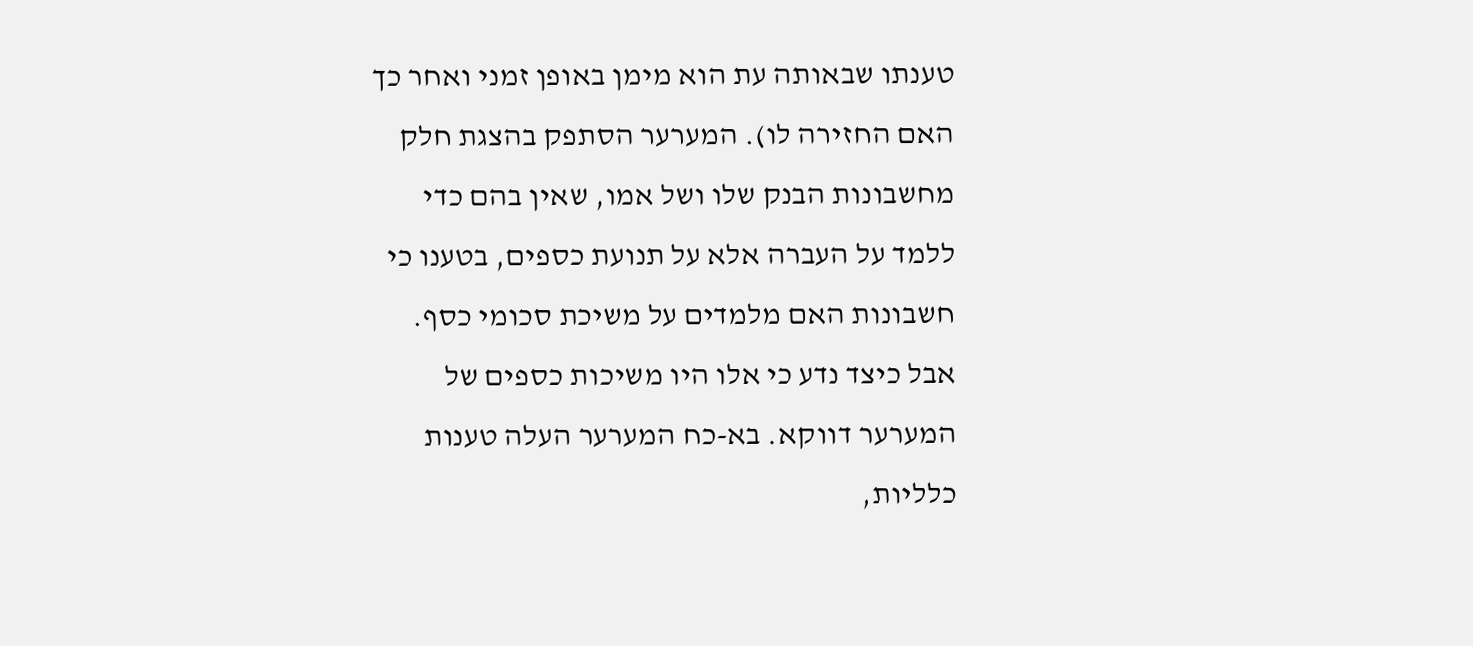טענתו שבאותה עת הוא מימן באופן זמני ואחר כך האם החזירה לו). המערער הסתפק בהצגת חלק מחשבונות הבנק שלו ושל אמו, שאין בהם כדי ללמד על העברה אלא על תנועת כספים, בטענו כי חשבונות האם מלמדים על משיכת סכומי כסף. אבל כיצד נדע כי אלו היו משיכות כספים של המערער דווקא. בא-כח המערער העלה טענות כלליות,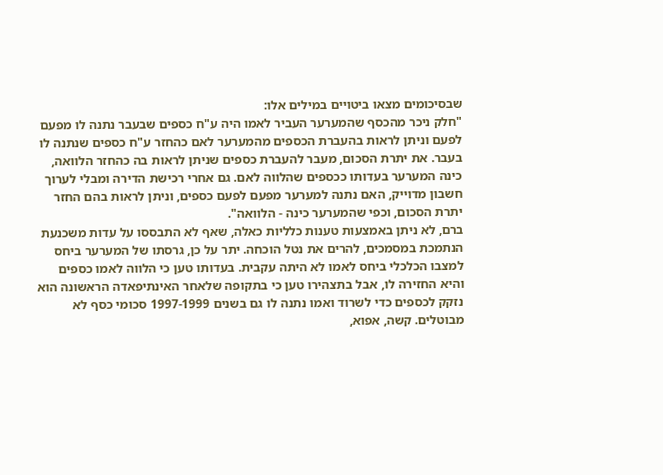שבסיכומים מצאו ביטויים במילים אלו:
"חלק ניכר מהכסף שהמערער העביר לאמו היה ע"ח כספים שבעבר נתנה לו מפעם לפעם וניתן לראות בהעברת הכספים מהמערער לאם כהחזר ע"ח כספים שנתנה לו בעבר. את יתרת הסכום, מעבר להעברת כספים שניתן לראות בה כהחזר הלוואה, כינה המערער בעדותו ככספים שהלווה לאם. גם אחרי רכישת הדירה ומבלי לערוך חשבון מדוייק, האם נתנה למערער מפעם לפעם כספים, וניתן לראות בהם החזר יתרת הסכום, וכפי שהמערער כינה - הלוואה".
ברם, לא ניתן באמצעות טענות כלליות כאלה, שאף לא התבססו על עדות משכנעת הנתמכת במסמכים, להרים את נטל הוכחה. יתר על כן, גרסתו של המערער ביחס למצבו הכלכלי ביחס לאמו לא היתה עקבית. בעדותו טען כי הלווה לאמו כספים והיא החזירה לו, אבל בתצהירו טען כי בתקופה שלאחר האינתיפאדה הראשונה הוא נזקק לכספים כדי לשרוד ואמו נתנה לו גם בשנים 1997-1999 סכומי כסף לא מבוטלים. קשה, אפוא,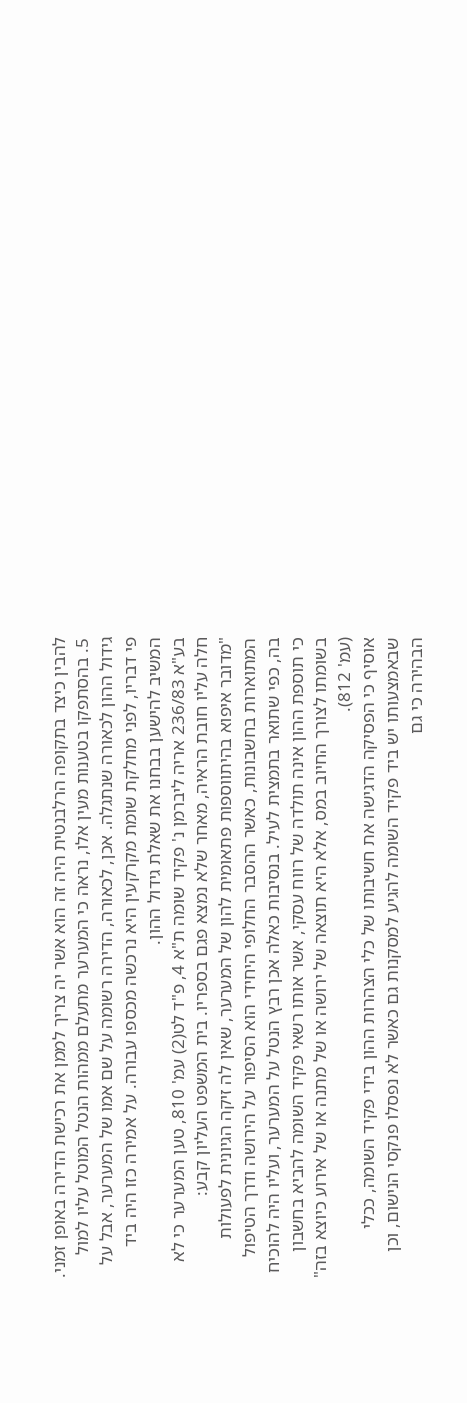להבין כיצד בתקופה הרלבנטית היה זה הוא אשר יה צריך לממן את רכישת הדירה באופן זמני.
5. בהסתפקו בטענות מעין אלו, נראה כי המערער מתעלם ממהות הנטל המוטל עליו למול גידול ההון לכאורה שנתגלה. אכן, לכאורה, הדירה רשומה על שם אמו של המערער, אבל על פי דבריו, לפני מחלקת שומת מקרקעין היא נרכשה מכספו עבורה. על אמירה כזו היה ביד המשיב להישען בבחנו את שאלת גידול ההון.
בע"א 236/83 אריה ליברמן נ' פקיד שומה ת"א 4, פ"ד לט(2) עמ' 810, טען המערער כי לא חלה עליו חובת הראיה, מאחר שלא נמצא פגם בספריו. בית המשפט העליון קבע:
"מדובר איפוא בהיתווספות פתאומית להון של המערער, שאין לה זיקה הגיונית לפעולות המתוארות בחשבונות, כאשר ההסבר החלופי היחידי הוא הסיפור על הירושה ודרך הטיפול בה, כפי שתואר בתמצית לעיל. בנסיבות כאלה אכן רבץ הנטל על המערער, ועליו היה להוכיח כי תוספת ההון אינה תולדה של רווח עסקי, אשר אותו רשאי פקיד השומה להביא בחשבון בשומתו לצורך החיוב במס, אלא היא תוצאה של ירושה או של מתנה או של אירוע כיוצא בזה" (עמ' 812).
אוסיף כי הפסיקה הדגישה את חשיבותו של כלי הצהרות ההון בידי פקיד השומה, ככלי שבאמצעותו יש ביד פקיד השומה להגיע למסקנות גם כאשר לא נפסלו פנקסי הנישום, וכן הבהירה כי גם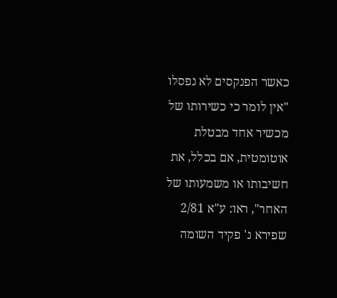כאשר הפנקסים לא נפסלו "אין לומר כי כשירותו של מכשיר אחד מבטלת אוטומטית, אם בכלל, את חשיבותו או משמעותו של האחר", ראו: ע"א 2/81 שפירא נ' פקיד השומה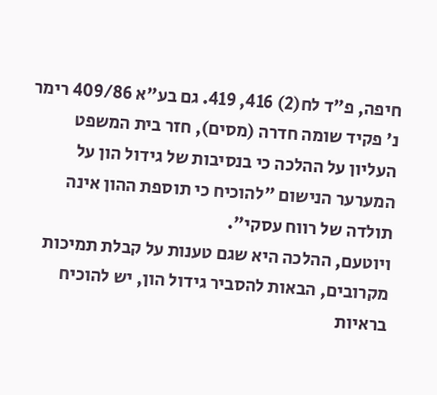חיפה, פ"ד לח(2) 416, 419. גם בע"א 409/86 רימר נ' פקיד שומה חדרה (מסים), חזר בית המשפט העליון על ההלכה כי בנסיבות של גידול הון על המערער הנישום "להוכיח כי תוספת ההון אינה תולדה של רווח עסקי".
ויוטעם, ההלכה היא שגם טענות על קבלת תמיכות מקרובים, הבאות להסביר גידול הון, יש להוכיח בראיות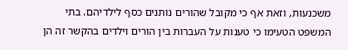משכנעות, וזאת אף כי מקובל שהורים נותנים כסף לילדיהם. בתי המשפט הטעימו כי טענות על העברות בין הורים וילדים בהקשר זה הן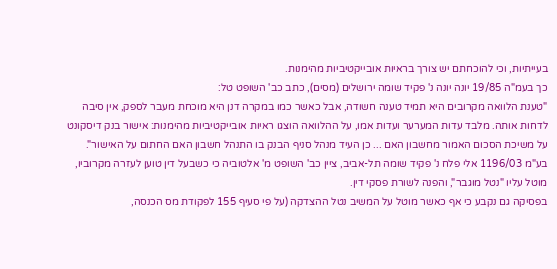בעייתיות, וכי להוכחתם יש צורך בראיות אובייקטיביות מהימנות.
כך בעמ"ה 19/85 יונה יונה נ' פקיד שומה ירושלים (מסים), כתב כב' השופט טל:
"טענת הלוואה מקרובים היא תמיד טענה חשודה, אבל כאשר כמו במקרה דנן היא מוכחת מעבר לספק, אין סיבה לדחות אותה. מלבד עדות המערער ועדות אמו, על ההלוואה הוצגו ראיות אובייקטיביות מהימנות: אישור בנק דיסקונט על משיכת הסכום האמור מחשבון האם ... כן העיד מנהל סניף הבנק בו התנהל חשבון האם החתום על האישור".
בע"מ 1196/03 אלי פלח נ' פקיד שומה תל-אביב, ציין כב' השופט מ' אלטוביה כי כשבעל דין טוען לעזרה מקרוביו, מוטל עליו "נטל מוגבר", והפנה לשורת פסקי דין.
בפסיקה גם נקבע כי אף כאשר מוטל על המשיב נטל ההצדקה (על פי סעיף 155 לפקודת מס הכנסה,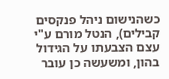כשהנישום ניהל פנקסים קבילים), הנטל מורם ע"י עצם הצבעתו על הגידול בהון, ומשעשה כן עובר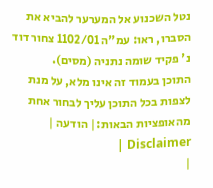נטל השכנוע אל המערער להביא את הסברו, ראו: עמ"ה 1102/01 צחור דוד נ' פקיד שומה נתניה (מסים).
התוכן בעמוד זה אינו מלא, על מנת לצפות בכל התוכן עליך לבחור אחת מהאופציות הבאות:| הודעה | Disclaimer |
|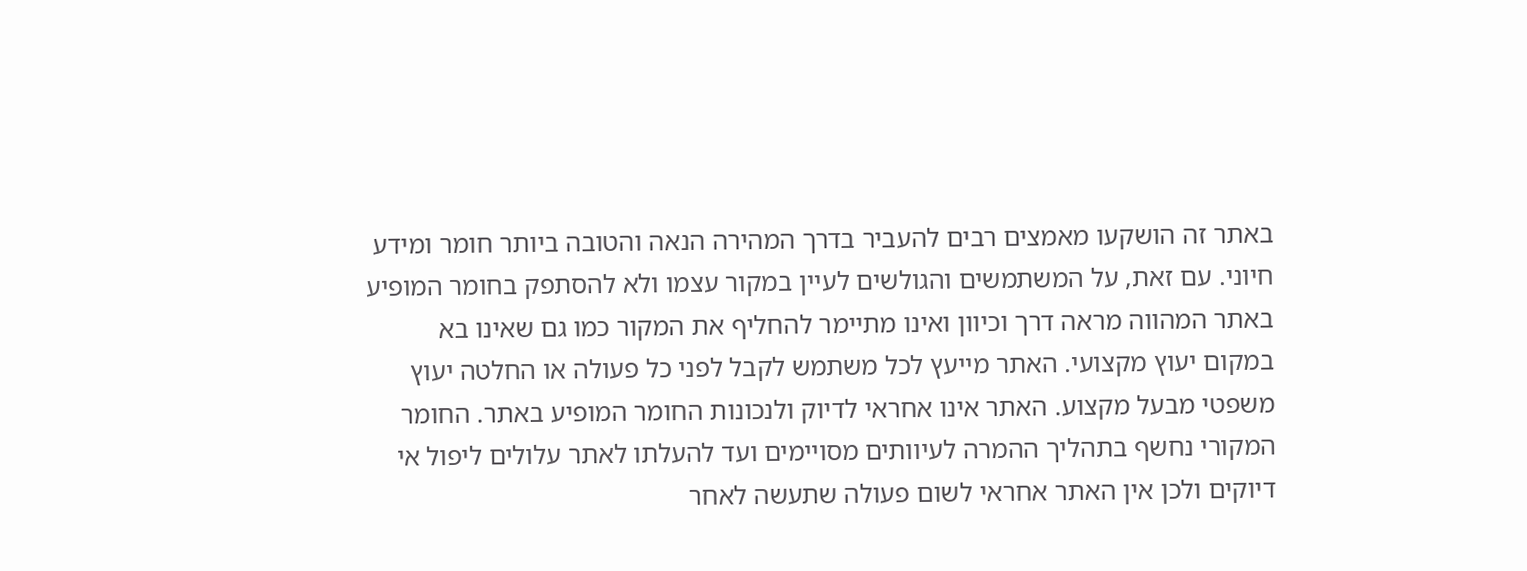באתר זה הושקעו מאמצים רבים להעביר בדרך המהירה הנאה והטובה ביותר חומר ומידע חיוני. עם זאת, על המשתמשים והגולשים לעיין במקור עצמו ולא להסתפק בחומר המופיע באתר המהווה מראה דרך וכיוון ואינו מתיימר להחליף את המקור כמו גם שאינו בא במקום יעוץ מקצועי. האתר מייעץ לכל משתמש לקבל לפני כל פעולה או החלטה יעוץ משפטי מבעל מקצוע. האתר אינו אחראי לדיוק ולנכונות החומר המופיע באתר. החומר המקורי נחשף בתהליך ההמרה לעיוותים מסויימים ועד להעלתו לאתר עלולים ליפול אי דיוקים ולכן אין האתר אחראי לשום פעולה שתעשה לאחר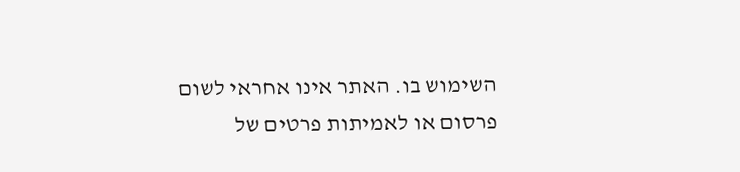השימוש בו. האתר אינו אחראי לשום פרסום או לאמיתות פרטים של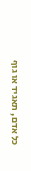כל אדם, תאגיד או גוף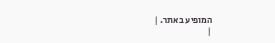המופיע באתר. |
|